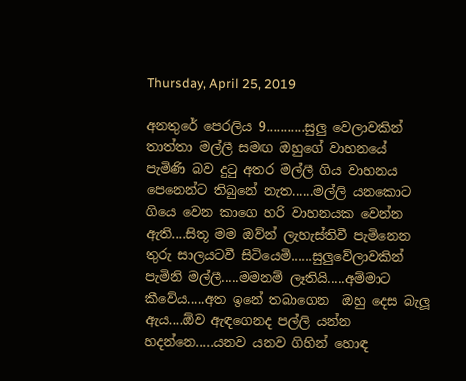Thursday, April 25, 2019

අනතුරේ පෙරලිය 9...........සුලු වෙලාවකින් තාත්තා මල්ලී සමඟ ඔහුගේ වාහනයේ පැමිණි බව දුටු අතර මල්ලී ගිය වාහනය පෙනෙන්ට තිබුනේ නැත......මල්ලි යනකොට ගියෙ වෙන කාගෙ හරි වාහනයක වෙන්න ඇති....සිතූ මම ඔව්න් ලැහැස්තිවී පැමිනෙන තුරු සාලයටවී සිටියෙමි......සුලුවේලාවකින් පැමිනි මල්ලී.....මමනම් ලෑතියි.....අම්මාට කීවේය.....අත ඉනේ තබාගෙන  ඔහු දෙස බැලූ ඇය....ඕව ඇඳගෙනද පල්ලි යන්න හදන්නෙ.....යනව යනව ගිහින් හොඳ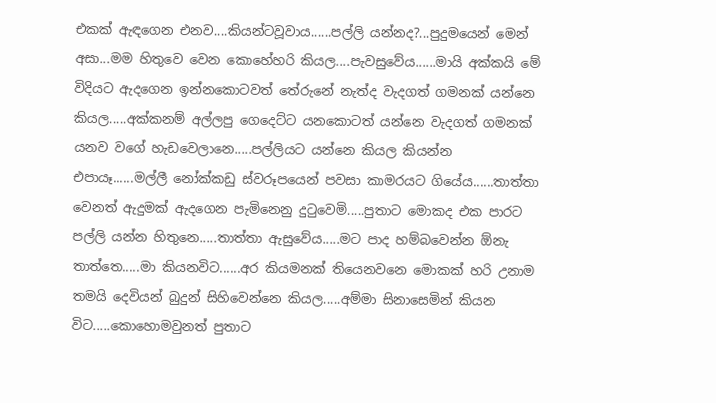එකක් ඇඳගෙන එනව....කියන්ටවූවාය......පල්ලි යන්නද?...පුදුමයෙන් මෙන් අසා...මම හිතුවෙ වෙන කොහේහරි කියල....පැවසුවේය......මායි අක්කයි මේ විදියට ඇදගෙන ඉන්නකොටවත් තේරුනේ නැත්ද වැදගත් ගමනක් යන්නෙ කියල.....අක්කනම් අල්ලපු ගෙදෙට්ට යනකොටත් යන්නෙ වැදගත් ගමනක් යනව වගේ හැඩවෙලානෙ.....පල්ලියට යන්නෙ කියල කියන්න එපායෑ......මල්ලී නෝක්කඩු ස්වරූපයෙන් පවසා කාමරයට ගියේය......තාත්තා වෙනත් ඇදුමක් ඇදගෙන පැමිනෙනු දුටුවෙමි.....පුතාට මොකද එක පාරට පල්ලි යන්න හිතුනෙ.....තාත්තා ඇසුවේය.....මට පාද හම්බවෙන්න ඕනැ තාත්තෙ.....මා කියනවිට......අර කියමනක් තියෙනවනෙ මොකක් හරි උනාම තමයි දෙවියන් බුදුන් සිහිවෙන්නෙ කියල.....අම්මා සිනාසෙමින් කියන විට.....කොහොමවුනත් පුතාට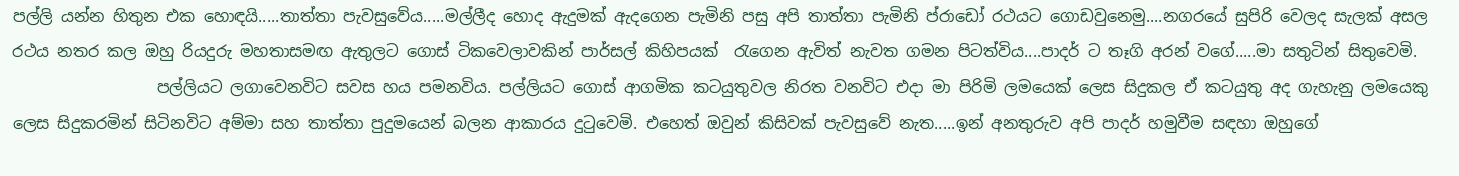පල්ලි යන්න හිතුන එක හොඳයි.....තාත්තා පැවසුවේය.....මල්ලීද හොද ඇදුමක් ඇදගෙන පැමිනි පසු අපි තාත්තා පැමිනි ප්රාඩෝ රථයට ගොඩවුනෙමු....නගරයේ සුපිරි වෙලද සැලක් අසල රථය නතර කල ඔහු රියදුරු මහතාසමඟ ඇතුලට ගොස් ටිකවෙලාවකින් පාර්සල් කිහිපයක්  රැගෙන ඇවිත් නැවත ගමන පිටත්විය....පාදර් ට තෑගි අරන් වගේ.....මා සතුටින් සිතුවෙමි.
                  පල්ලියට ලගාවෙනවිට සවස හය පමනවිය. පල්ලියට ගොස් ආගමික කටයුතුවල නිරත වනවිට එදා මා පිරිමි ලමයෙක් ලෙස සිදුකල ඒ කටයුතු අද ගැහැනු ලමයෙකු ලෙස සිදුකරමින් සිටිනවිට අම්මා සහ තාත්තා පුදුමයෙන් බලන ආකාරය දුටුවෙමි. එහෙත් ඔවුන් කිසිවක් පැවසුවේ නැත.....ඉන් අනතුරුව අපි පාදර් හමුවීම සඳහා ඔහුගේ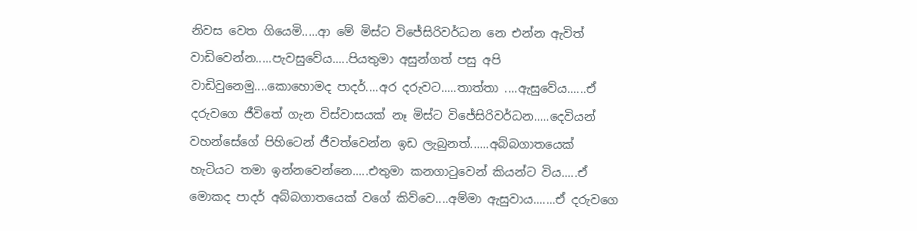නිවස වෙත ගියෙමි.....ආ මේ මිස්ට විජේසිරිවර්ධන නෙ එන්න ඇවිත් වාඩිවෙන්න.....පැවසුවේය.....පියතුමා අසුන්ගත් පසු අපි වාඩිවුනෙමු....කොහොමද පාදර්....අර දරුවට.....තාත්තා ....ඇසුවේය......ඒ දරුවගෙ ජීවිතේ ගැන විස්වාසයක් නෑ මිස්ට විජේසිරිවර්ධන.....දෙවියන් වහන්සේගේ පිහිටෙන් ජීවත්වෙන්න ඉඩ ලැබුනත්......අබ්බගාතයෙක් හැටියට තමා ඉන්නවෙන්නෙ.....එතුමා කනගාටුවෙන් කියන්ට විය.....ඒ මොකද පාදර් අබ්බගාතයෙක් වගේ කිව්වෙ....අම්මා ඇසුවාය.......ඒ දරුවගෙ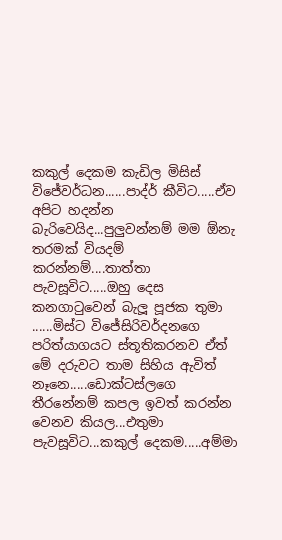කකුල් දෙකම කැඩිල මිසිස් විජේවර්ධන......පාද්ර් කීවිට.....ඒව අපිට හදන්න බැරිවෙයිද...පුලුවන්නම් මම ඕනැ තරමක් වියදම් කරන්නම්....තාත්තා පැවසූවිට.....ඔහු දෙස කනගාටුවෙන් බැලූ පූජක තුමා ......මිස්ට විජේසිරිවර්දනගෙ පරිත්යාගයට ස්තූතිකරනව ඒත් මේ දරුවට තාම සිහිය ඇවිත් නෑනෙ.....ඩොක්ටස්ලගෙ තීරනේනම් කපල ඉවත් කරන්න වෙනව කියල...එතුමා පැවසූවිට...කකුල් දෙකම.....අම්මා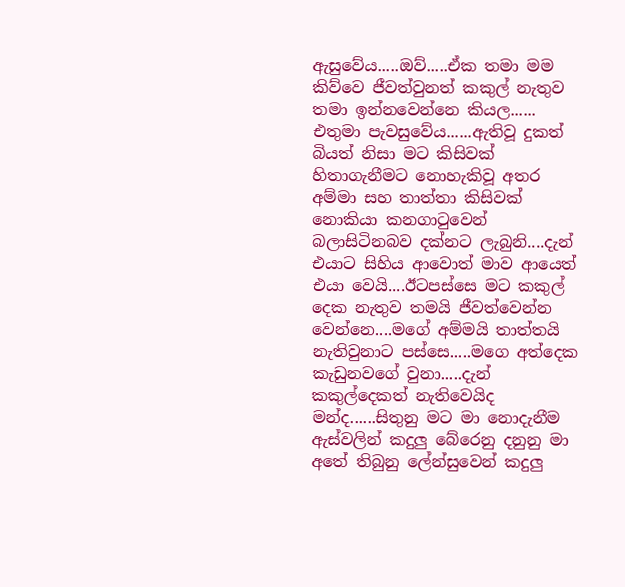ඇසුවේය.....ඔව්.....ඒක තමා මම කිව්වෙ ජීවත්වුනත් කකුල් නැතුව තමා ඉන්නවෙන්නෙ කියල......   එතුමා පැවසුවේය......ඇතිවූ දුකත් බියත් නිසා මට කිසිවක් හිතාගැනීමට නොහැකිවූ අතර අම්මා සහ තාත්තා කිසිවක් නොකියා කනගාටුවෙන් බලාසිටිනබව දක්නට ලැබුනි....දැන් එයාට සිහිය ආවොත් මාව ආයෙත් එයා වෙයි....ඊටපස්සෙ මට කකුල් දෙක නැතුව තමයි ජීවත්වෙන්න වෙන්නෙ....මගේ අම්මයි තාත්තයි නැතිවුනාට පස්සෙ.....මගෙ අත්දෙක කැඩුනවගේ වුනා.....දැන් කකුල්දෙකත් නැතිවෙයිද මන්ද......සිතුනු මට මා නොදැනීම ඇස්වලින් කදුලු බේරෙනු දනුනු මා අතේ තිබුනු ලේන්සුවෙන් කදුලු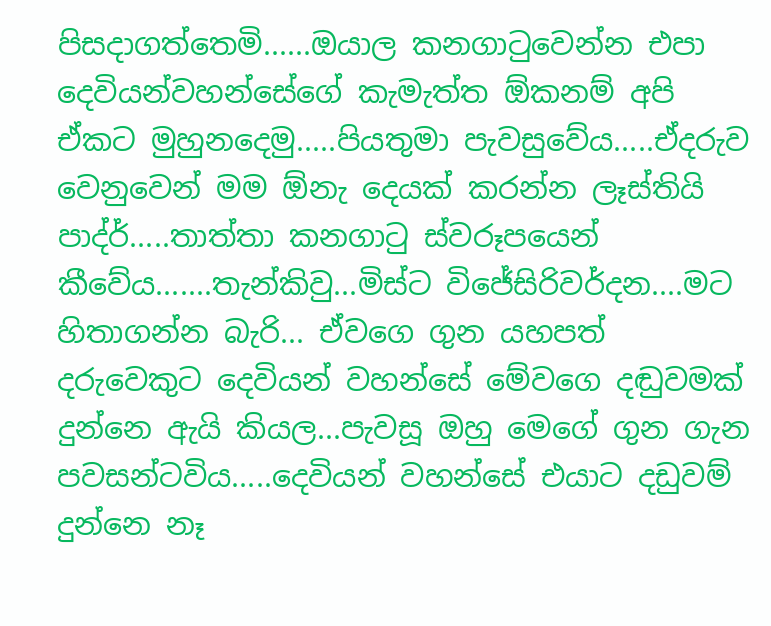පිසදාගත්තෙමි......ඔයාල කනගාටුවෙන්න එපා දෙවියන්වහන්සේගේ කැමැත්ත ඕකනම් අපි ඒකට මුහුනදෙමු.....පියතුමා පැවසුවේය.....ඒදරුව වෙනුවෙන් මම ඕනැ දෙයක් කරන්න ලෑස්තියි පාද්ර්.....තාත්තා කනගාටු ස්වරූපයෙන් කීවේය.......තැන්කිවු...මිස්ට විජේසිරිවර්දන....මට හිතාගන්න බැරි... ඒවගෙ ගුන යහපත් දරුවෙකුට දෙවියන් වහන්සේ මේවගෙ දඬුවමක් දුන්නෙ ඇයි කියල...පැවසූ ඔහු මෙගේ ගුන ගැන පවසන්ටවිය.....දෙවියන් වහන්සේ එයාට දඩුවම් දුන්නෙ නෑ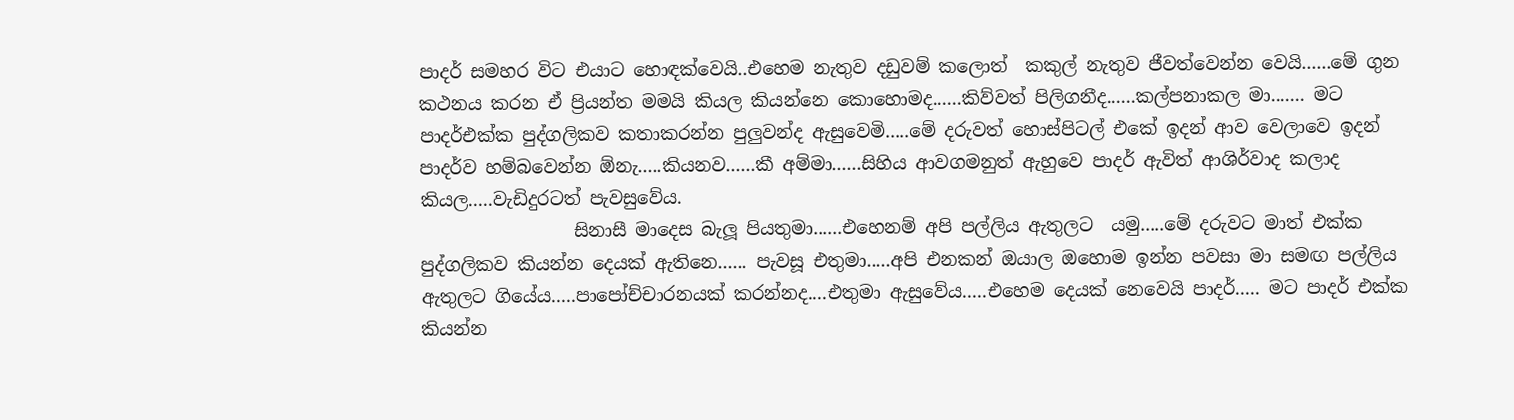පාදර් සමහර විට එයාට හොඳක්වෙයි..එහෙම නැතුව දඩුවම් කලොත්  කකුල් නැතුව ජීවත්වෙන්න වෙයි......මේ ගුන කථනය කරන ඒ ප්‍රියන්ත මමයි කියල කියන්නෙ කොහොමද......කිව්වත් පිලිගනීද......කල්පනාකල මා....... මට පාදර්එක්ක පුද්ගලිකව කතාකරන්න පුලුවන්ද ඇසුවෙමි.....මේ දරුවත් හොස්පිටල් එකේ ඉදන් ආව වෙලාවෙ ඉදන් පාදර්ව හම්බවෙන්න ඕනැ.....කියනව......කී අම්මා......සිහිය ආවගමනුත් ඇහුවෙ පාදර් ඇවිත් ආශිර්වාද කලාද කියල.....වැඩිදුරටත් පැවසුවේය.
                 සිනාසී මාදෙස බැලූ පියතුමා......එහෙනම් අපි පල්ලිය ඇතුලට  යමු.....මේ දරුවට මාත් එක්ක පුද්ගලිකව කියන්න දෙයක් ඇතිනෙ...... පැවසූ එතුමා.....අපි එනකන් ඔයාල ඔහොම ඉන්න පවසා මා සමඟ පල්ලිය ඇතුලට ගියේය.....පාපෝච්චාරනයක් කරන්නද....එතුමා ඇසුවේය.....එහෙම දෙයක් නෙවෙයි පාදර්..... මට පාදර් එක්ක කියන්න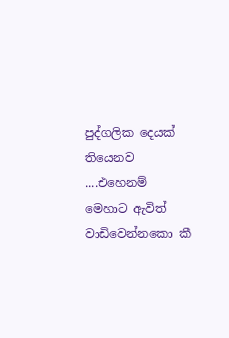පුද්ගලික දෙයක් තියෙනව ....එහෙනම් මෙහාට ඇවිත් වාඩිවෙන්නකො කී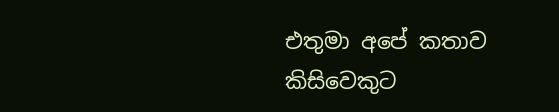එතුමා අපේ කතාව කිසිවෙකුට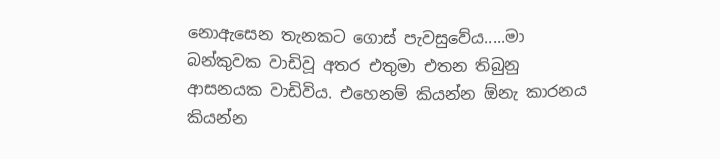නොඇසෙන තැනකට ගොස් පැවසුවේය.....මා බන්කුවක වාඩිවූ අතර එතුමා එතන තිබුනු ආසනයක වාඩිවිය. එහෙනම් කියන්න ඕනැ කාරනය කියන්න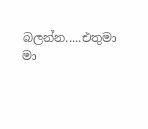බලන්න.....එතුමා මා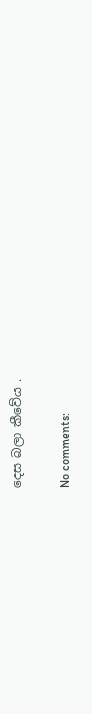දෙස බලා කීවේය .

No comments: